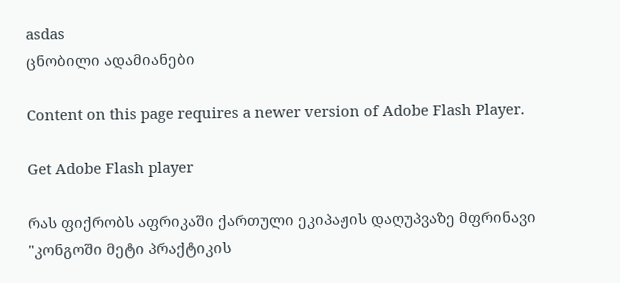asdas
ცნობილი ადამიანები

Content on this page requires a newer version of Adobe Flash Player.

Get Adobe Flash player

რას ფიქრობს აფრიკაში ქართული ეკიპაჟის დაღუპვაზე მფრინავი
"კონგოში მეტი პრაქტიკის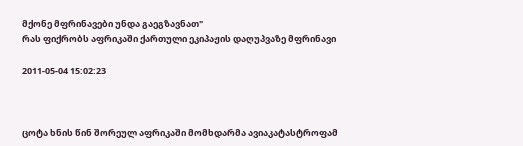მქონე მფრინავები უნდა გაეგზავნათ"
რას ფიქრობს აფრიკაში ქართული ეკიპაჟის დაღუპვაზე მფრინავი

2011-05-04 15:02:23



ცოტა ხნის წინ შორეულ აფრიკაში მომხდარმა ავიაკატასტროფამ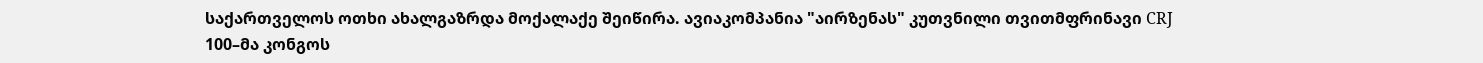საქართველოს ოთხი ახალგაზრდა მოქალაქე შეიწირა. ავიაკომპანია "აირზენას" კუთვნილი თვითმფრინავი CRJ 100–მა კონგოს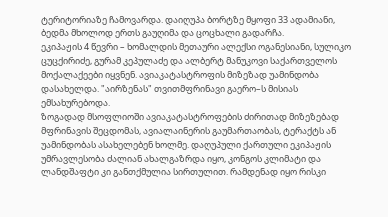ტერიტორიაზე ჩამოვარდა. დაიღუპა ბორტზე მყოფი 33 ადამიანი, ბედმა მხოლოდ ერთს გაუღიმა და ცოცხალი გადარჩა.
ეკიპაჟის 4 წევრი – ხომალდის მეთაური ალექსი ოგანესიანი, სულიკო ცუცქირიძე, გურამ კეპულაძე და ალბერტ მანუკოვი საქართველოს მოქალაქეები იყვნენ. ავიაკატასტროფის მიზეზად უამინდობა დასახელდა. "აირზენას" თვითმფრინავი გაერო–ს მისიას ემსახურებოდა.
ზოგადად მსოფლიოში ავიაკატასტროფების ძირითად მიზეზებად მფრინავის შეცდომას, ავიალაინერის გაუმართაობას, ტერაქტს ან უამინდობას ასახელებენ ხოლმე. დაღუპული ქართული ეკიპაჟის უმრავლესობა ძალიან ახალგაზრდა იყო, კონგოს კლიმატი და ლანდშაფტი კი განთქმულია სირთულით. რამდენად იყო რისკი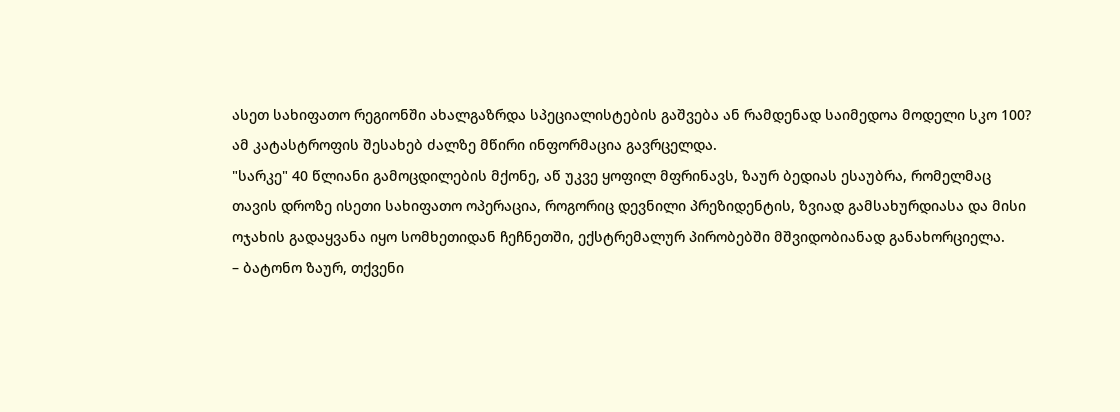ასეთ სახიფათო რეგიონში ახალგაზრდა სპეციალისტების გაშვება ან რამდენად საიმედოა მოდელი სკო 100? ამ კატასტროფის შესახებ ძალზე მწირი ინფორმაცია გავრცელდა.
"სარკე" 40 წლიანი გამოცდილების მქონე, აწ უკვე ყოფილ მფრინავს, ზაურ ბედიას ესაუბრა, რომელმაც თავის დროზე ისეთი სახიფათო ოპერაცია, როგორიც დევნილი პრეზიდენტის, ზვიად გამსახურდიასა და მისი ოჯახის გადაყვანა იყო სომხეთიდან ჩეჩნეთში, ექსტრემალურ პირობებში მშვიდობიანად განახორციელა.
– ბატონო ზაურ, თქვენი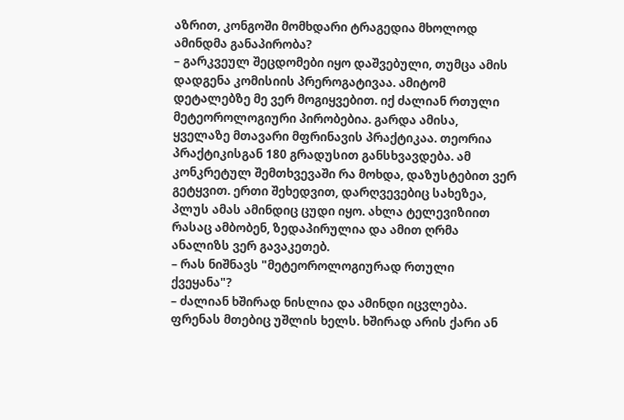აზრით, კონგოში მომხდარი ტრაგედია მხოლოდ ამინდმა განაპირობა?
– გარკვეულ შეცდომები იყო დაშვებული, თუმცა ამის დადგენა კომისიის პრეროგატივაა. ამიტომ დეტალებზე მე ვერ მოგიყვებით. იქ ძალიან რთული მეტეოროლოგიური პირობებია. გარდა ამისა, ყველაზე მთავარი მფრინავის პრაქტიკაა. თეორია პრაქტიკისგან 180 გრადუსით განსხვავდება. ამ კონკრეტულ შემთხვევაში რა მოხდა, დაზუსტებით ვერ გეტყვით. ერთი შეხედვით, დარღვევებიც სახეზეა, პლუს ამას ამინდიც ცუდი იყო. ახლა ტელევიზიით რასაც ამბობენ, ზედაპირულია და ამით ღრმა ანალიზს ვერ გავაკეთებ.
– რას ნიშნავს "მეტეოროლოგიურად რთული ქვეყანა"?
– ძალიან ხშირად ნისლია და ამინდი იცვლება. ფრენას მთებიც უშლის ხელს. ხშირად არის ქარი ან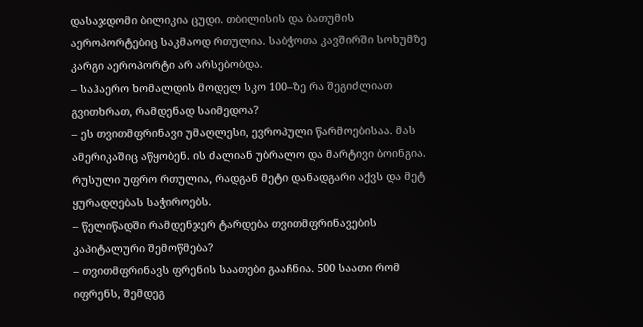დასაჯდომი ბილიკია ცუდი. თბილისის და ბათუმის აეროპორტებიც საკმაოდ რთულია. საბჭოთა კავშირში სოხუმზე კარგი აეროპორტი არ არსებობდა.
– საჰაერო ხომალდის მოდელ სკო 100–ზე რა შეგიძლიათ გვითხრათ, რამდენად საიმედოა?
– ეს თვითმფრინავი უმაღლესი, ევროპული წარმოებისაა. მას ამერიკაშიც აწყობენ. ის ძალიან უბრალო და მარტივი ბოინგია. რუსული უფრო რთულია, რადგან მეტი დანადგარი აქვს და მეტ ყურადღებას საჭიროებს.
– წელიწადში რამდენჯერ ტარდება თვითმფრინავების კაპიტალური შემოწმება?
– თვითმფრინავს ფრენის საათები გააჩნია. 500 საათი რომ იფრენს, შემდეგ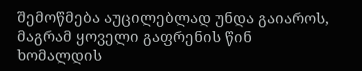შემოწმება აუცილებლად უნდა გაიაროს, მაგრამ ყოველი გაფრენის წინ ხომალდის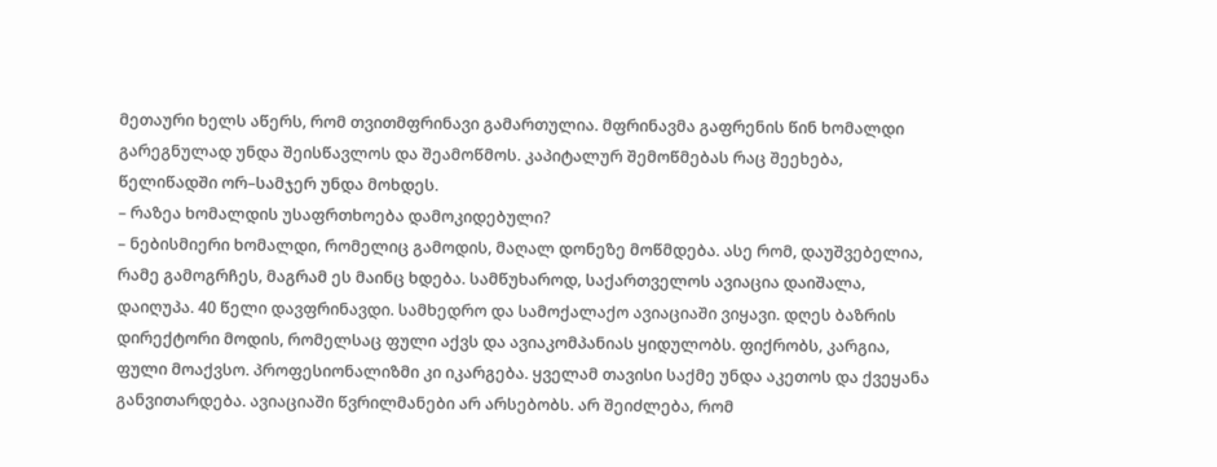მეთაური ხელს აწერს, რომ თვითმფრინავი გამართულია. მფრინავმა გაფრენის წინ ხომალდი გარეგნულად უნდა შეისწავლოს და შეამოწმოს. კაპიტალურ შემოწმებას რაც შეეხება, წელიწადში ორ–სამჯერ უნდა მოხდეს.
– რაზეა ხომალდის უსაფრთხოება დამოკიდებული?
– ნებისმიერი ხომალდი, რომელიც გამოდის, მაღალ დონეზე მოწმდება. ასე რომ, დაუშვებელია, რამე გამოგრჩეს, მაგრამ ეს მაინც ხდება. სამწუხაროდ, საქართველოს ავიაცია დაიშალა, დაიღუპა. 40 წელი დავფრინავდი. სამხედრო და სამოქალაქო ავიაციაში ვიყავი. დღეს ბაზრის დირექტორი მოდის, რომელსაც ფული აქვს და ავიაკომპანიას ყიდულობს. ფიქრობს, კარგია, ფული მოაქვსო. პროფესიონალიზმი კი იკარგება. ყველამ თავისი საქმე უნდა აკეთოს და ქვეყანა განვითარდება. ავიაციაში წვრილმანები არ არსებობს. არ შეიძლება, რომ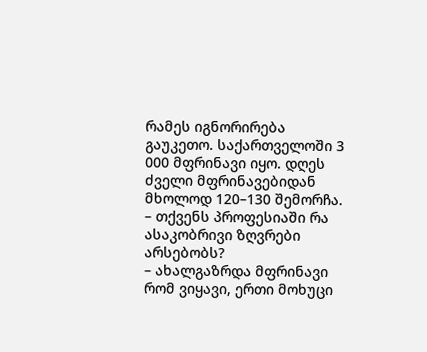რამეს იგნორირება გაუკეთო. საქართველოში 3 000 მფრინავი იყო. დღეს ძველი მფრინავებიდან მხოლოდ 120–130 შემორჩა.
– თქვენს პროფესიაში რა ასაკობრივი ზღვრები არსებობს?
– ახალგაზრდა მფრინავი რომ ვიყავი, ერთი მოხუცი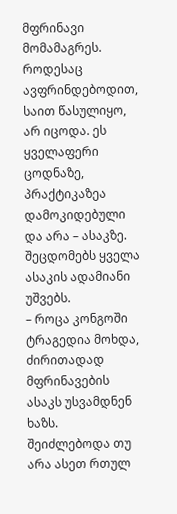მფრინავი მომამაგრეს. როდესაც ავფრინდებოდით, საით წასულიყო, არ იცოდა. ეს ყველაფერი ცოდნაზე, პრაქტიკაზეა დამოკიდებული და არა – ასაკზე. შეცდომებს ყველა ასაკის ადამიანი უშვებს.
– როცა კონგოში ტრაგედია მოხდა, ძირითადად მფრინავების ასაკს უსვამდნენ ხაზს. შეიძლებოდა თუ არა ასეთ რთულ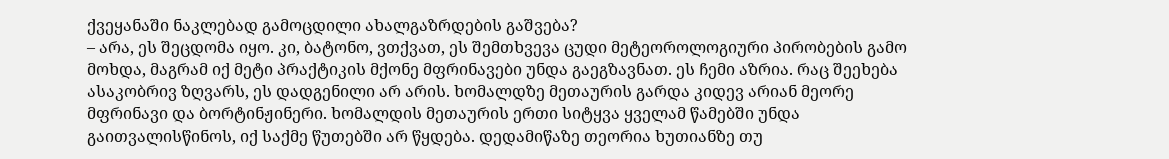ქვეყანაში ნაკლებად გამოცდილი ახალგაზრდების გაშვება?
– არა, ეს შეცდომა იყო. კი, ბატონო, ვთქვათ, ეს შემთხვევა ცუდი მეტეოროლოგიური პირობების გამო მოხდა, მაგრამ იქ მეტი პრაქტიკის მქონე მფრინავები უნდა გაეგზავნათ. ეს ჩემი აზრია. რაც შეეხება ასაკობრივ ზღვარს, ეს დადგენილი არ არის. ხომალდზე მეთაურის გარდა კიდევ არიან მეორე მფრინავი და ბორტინჟინერი. ხომალდის მეთაურის ერთი სიტყვა ყველამ წამებში უნდა გაითვალისწინოს, იქ საქმე წუთებში არ წყდება. დედამიწაზე თეორია ხუთიანზე თუ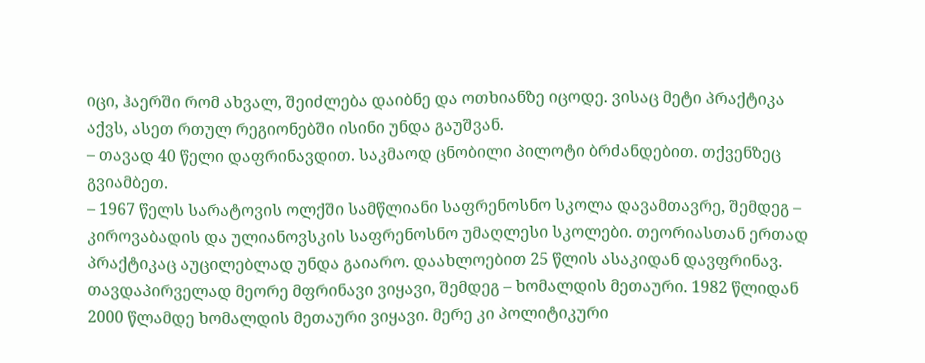იცი, ჰაერში რომ ახვალ, შეიძლება დაიბნე და ოთხიანზე იცოდე. ვისაც მეტი პრაქტიკა აქვს, ასეთ რთულ რეგიონებში ისინი უნდა გაუშვან.
– თავად 40 წელი დაფრინავდით. საკმაოდ ცნობილი პილოტი ბრძანდებით. თქვენზეც გვიამბეთ.
– 1967 წელს სარატოვის ოლქში სამწლიანი საფრენოსნო სკოლა დავამთავრე, შემდეგ – კიროვაბადის და ულიანოვსკის საფრენოსნო უმაღლესი სკოლები. თეორიასთან ერთად პრაქტიკაც აუცილებლად უნდა გაიარო. დაახლოებით 25 წლის ასაკიდან დავფრინავ. თავდაპირველად მეორე მფრინავი ვიყავი, შემდეგ – ხომალდის მეთაური. 1982 წლიდან 2000 წლამდე ხომალდის მეთაური ვიყავი. მერე კი პოლიტიკური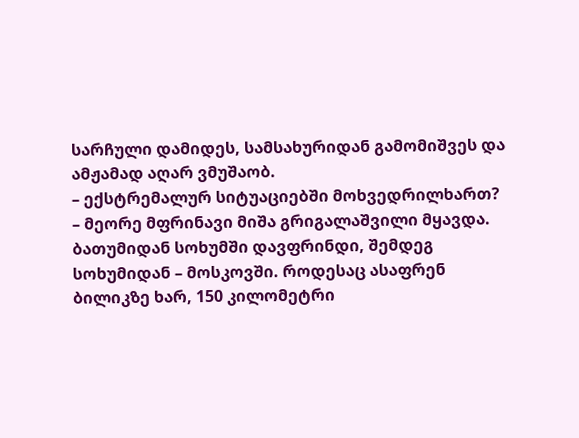სარჩული დამიდეს, სამსახურიდან გამომიშვეს და ამჟამად აღარ ვმუშაობ.
– ექსტრემალურ სიტუაციებში მოხვედრილხართ?
– მეორე მფრინავი მიშა გრიგალაშვილი მყავდა. ბათუმიდან სოხუმში დავფრინდი, შემდეგ სოხუმიდან – მოსკოვში. როდესაც ასაფრენ ბილიკზე ხარ, 150 კილომეტრი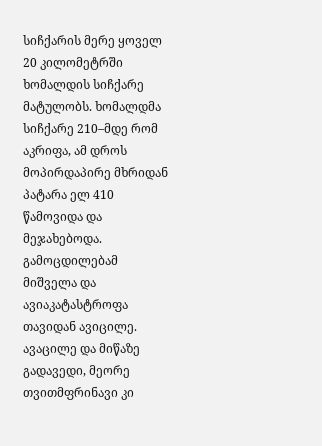სიჩქარის მერე ყოველ 20 კილომეტრში ხომალდის სიჩქარე მატულობს. ხომალდმა სიჩქარე 210–მდე რომ აკრიფა, ამ დროს მოპირდაპირე მხრიდან პატარა ელ 410 წამოვიდა და მეჯახებოდა. გამოცდილებამ მიშველა და ავიაკატასტროფა თავიდან ავიცილე. ავაცილე და მიწაზე გადავედი, მეორე თვითმფრინავი კი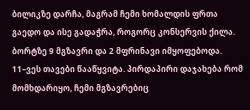ბილიკზე დარჩა, მაგრამ ჩემი ხომალდის ფრთა გაედო და ისე გადაჭრა, როგორც კონსერვის ქილა. ბორტზე 9 მგზავრი და 2 მფრინავი იმყოფებოდა. 11–ვეს თავები წააწყვიტა. პირდაპირი დაჯახება რომ მომხდარიყო, ჩემი მგზავრებიც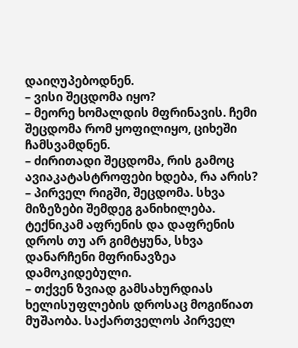დაიღუპებოდნენ.
– ვისი შეცდომა იყო?
– მეორე ხომალდის მფრინავის. ჩემი შეცდომა რომ ყოფილიყო, ციხეში ჩამსვამდნენ.
– ძირითადი შეცდომა, რის გამოც ავიაკატასტროფები ხდება, რა არის?
– პირველ რიგში, შეცდომა. სხვა მიზეზები შემდეგ განიხილება. ტექნიკამ აფრენის და დაფრენის დროს თუ არ გიმტყუნა, სხვა დანარჩენი მფრინავზეა დამოკიდებული.
– თქვენ ზვიად გამსახურდიას ხელისუფლების დროსაც მოგიწიათ მუშაობა. საქართველოს პირველ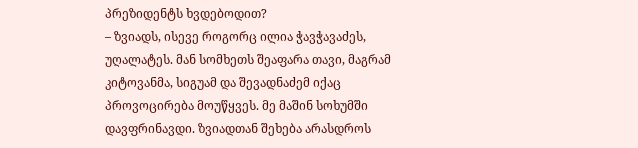პრეზიდენტს ხვდებოდით?
– ზვიადს, ისევე როგორც ილია ჭავჭავაძეს, უღალატეს. მან სომხეთს შეაფარა თავი, მაგრამ კიტოვანმა, სიგუამ და შევადნაძემ იქაც პროვოცირება მოუწყვეს. მე მაშინ სოხუმში დავფრინავდი. ზვიადთან შეხება არასდროს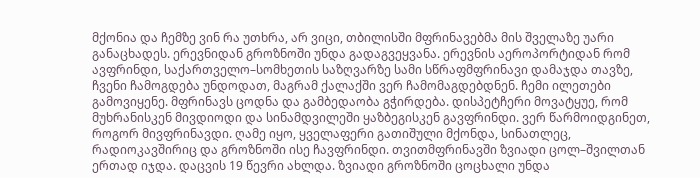მქონია და ჩემზე ვინ რა უთხრა, არ ვიცი, თბილისში მფრინავებმა მის შველაზე უარი განაცხადეს. ერევნიდან გროზნოში უნდა გადაგვეყვანა. ერევნის აეროპორტიდან რომ ავფრინდი, საქართველო–სომხეთის საზღვარზე სამი სწრაფმფრინავი დამაჯდა თავზე, ჩვენი ჩამოგდება უნდოდათ, მაგრამ ქალაქში ვერ ჩამომაგდებდნენ. ჩემი ილეთები გამოვიყენე. მფრინავს ცოდნა და გამბედაობა გჭირდება. დისპეტჩერი მოვატყუე, რომ მუხრანისკენ მივდიოდი და სინამდვილეში ყაზბეგისკენ გავფრინდი. ვერ წარმოიდგინეთ, როგორ მივფრინავდი. ღამე იყო, ყველაფერი გათიშული მქონდა, სინათლეც, რადიოკავშირიც და გროზნოში ისე ჩავფრინდი. თვითმფრინავში ზვიადი ცოლ–შვილთან ერთად იჯდა. დაცვის 19 წევრი ახლდა. ზვიადი გროზნოში ცოცხალი უნდა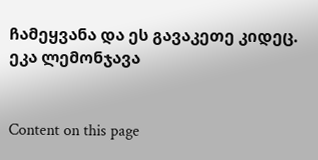ჩამეყვანა და ეს გავაკეთე კიდეც.
ეკა ლემონჯავა


Content on this page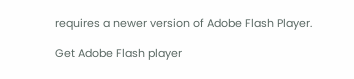requires a newer version of Adobe Flash Player.

Get Adobe Flash player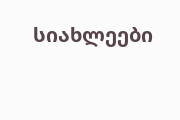სიახლეები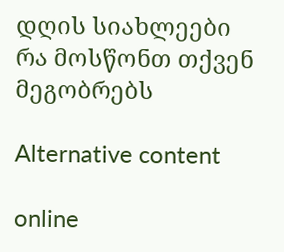დღის სიახლეები
რა მოსწონთ თქვენ მეგობრებს

Alternative content

online